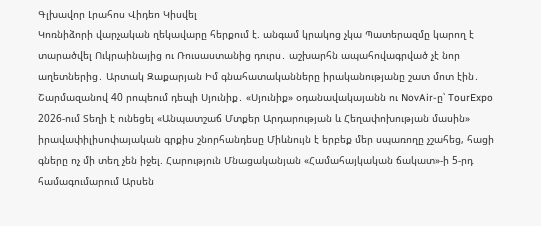Գլխավոր Լրահոս Վիդեո Կիսվել
Կոռնիձորի վարչական ղեկավարը հերքում է. անգամ կրակոց չկա Պատերազմը կարող է տարածվել Ուկրաինայից ու Ռուսաստանից դուրս․ աշխարհն ապահովագրված չէ նոր աղետներից․ Արտակ Զաքարյան Իմ գնահատականները իրականությանը շատ մոտ էին․ Շարմազանով 40 րոպեում դեպի Սյունիք․ «Սյունիք» օդանավակայանն ու NovAir-ը՝ TourExpo 2026-ում Տեղի է ունեցել «Անպատշաճ Մտքեր Արդարության և Հեղափոխության մասին» իրավափիլիսոփայական գրքիս շնորհանդեսը Միևնույն է երբեք մեր սպառողը չշահեց, հացի գները ոչ մի տեղ չեն իջել. Հարություն Մնացականյան «Համահայկական ճակատ»-ի 5-րդ համագումարում Արսեն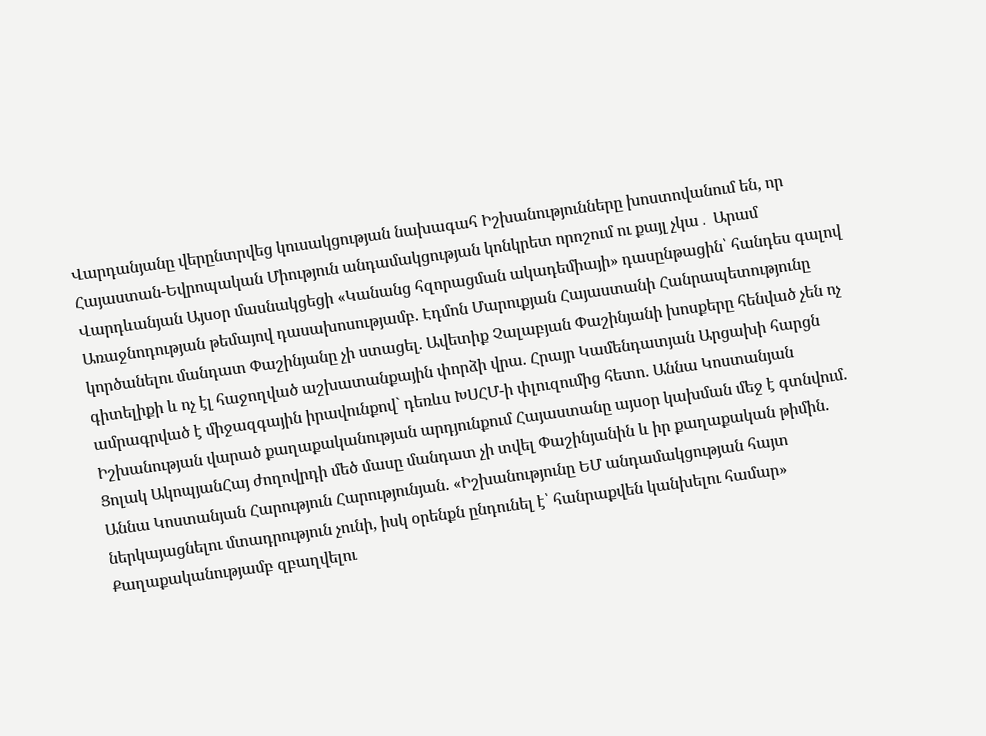Վարդանյանը վերընտրվեց կուսակցության նախագահ Իշխանությունները խոստովանում են, որ Հայաստան-Եվրոպական Միություն անդամակցության կոնկրետ որոշում ու քայլ չկա․ Արամ Վարդևանյան Այսօր մասնակցեցի «Կանանց հզորացման ակադեմիայի» դասընթացին՝ հանդես գալով Առաջնոդության թեմայով դասախոսությամբ. Էդմոն Մարուքյան Հայաստանի Հանրապետությունը կործանելու մանդատ Փաշինյանը չի ստացել. Ավետիք Չալաբյան Փաշինյանի խոսքերը հենված չեն ոչ գիտելիքի և ոչ էլ հաջողված աշխատանքային փորձի վրա. Հրայր Կամենդատյան Արցախի հարցն ամրագրված է միջազգային իրավունքով` դեռևս ԽՍՀՄ-ի փլուզումից հետո. Աննա Կոստանյան
Իշխանության վարած քաղաքականության արդյունքում Հայաստանը այսօր կախման մեջ է գտնվում. Ցոլակ ԱկոպյանՀայ ժողովրդի մեծ մասը մանդատ չի տվել Փաշինյանին և իր քաղաքական թիմին. Աննա Կոստանյան Հարություն Հարությունյան. «Իշխանությունը ԵՄ անդամակցության հայտ ներկայացնելու մտադրություն չունի, իսկ օրենքն ընդունել է՝ հանրաքվեն կանխելու համար» Քաղաքականությամբ զբաղվելու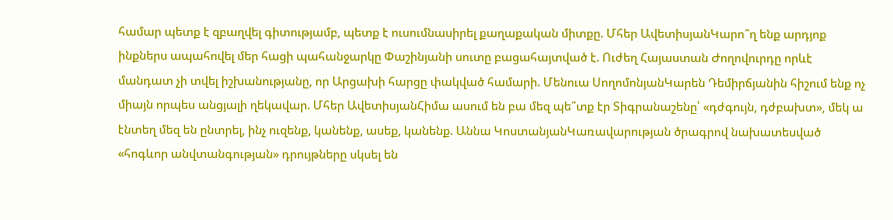համար պետք է զբաղվել գիտությամբ, պետք է ուսումնասիրել քաղաքական միտքը. Մհեր ԱվետիսյանԿարո՞ղ ենք արդյոք ինքներս ապահովել մեր հացի պահանջարկը Փաշինյանի սուտը բացահայտված է. Ուժեղ Հայաստան Ժողովուրդը որևէ մանդատ չի տվել իշխանությանը, որ Արցախի հարցը փակված համարի. Մենուա ՍողոմոնյանԿարեն Դեմիրճյանին հիշում ենք ոչ միայն որպես անցյալի ղեկավար. Մհեր ԱվետիսյանՀիմա ասում են բա մեզ պե՞տք էր Տիգրանաշենը՝ «դժգույն, դժբախտ», մեկ ա էնտեղ մեզ են ընտրել, ինչ ուզենք, կանենք, ասեք, կանենք. Աննա ԿոստանյանԿառավարության ծրագրով նախատեսված «հոգևոր անվտանգության» դրույթները սկսել են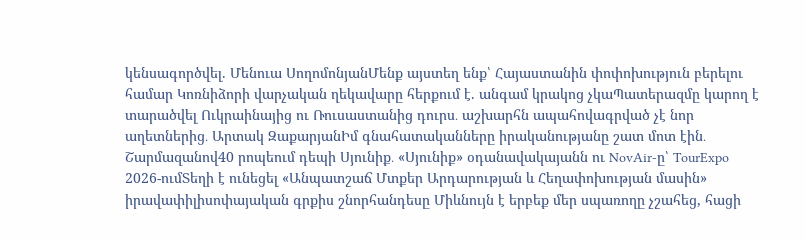կենսագործվել. Մենուա ՍողոմոնյանՄենք այստեղ ենք՝ Հայաստանին փոփոխություն բերելու համար Կոռնիձորի վարչական ղեկավարը հերքում է. անգամ կրակոց չկաՊատերազմը կարող է տարածվել Ուկրաինայից ու Ռուսաստանից դուրս․ աշխարհն ապահովագրված չէ նոր աղետներից․ Արտակ ԶաքարյանԻմ գնահատականները իրականությանը շատ մոտ էին․ Շարմազանով40 րոպեում դեպի Սյունիք․ «Սյունիք» օդանավակայանն ու NovAir-ը՝ TourExpo 2026-ումՏեղի է ունեցել «Անպատշաճ Մտքեր Արդարության և Հեղափոխության մասին» իրավափիլիսոփայական գրքիս շնորհանդեսը Միևնույն է երբեք մեր սպառողը չշահեց, հացի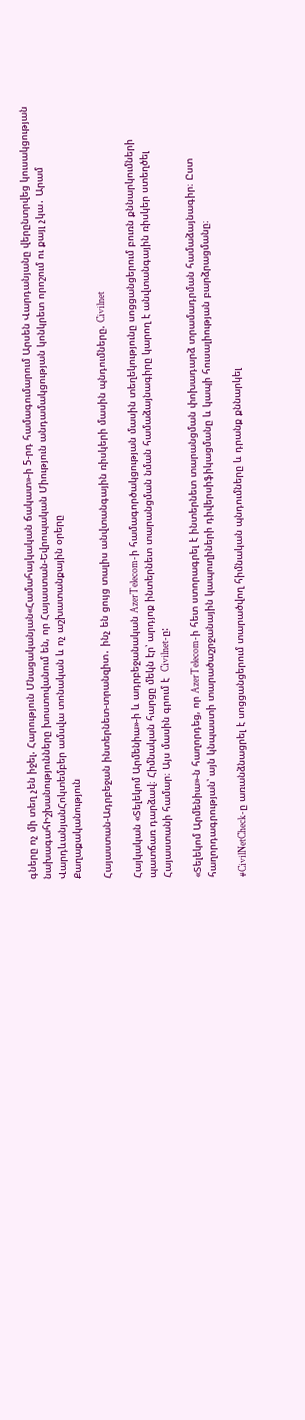գները ոչ մի տեղ չեն իջել. Հարություն Մնացականյան«Համահայկական ճակատ»-ի 5-րդ համագումարում Արսեն Վարդանյանը վերընտրվեց կուսակցության նախագահԻշխանությունները խոստովանում են, որ Հայաստան-Եվրոպական Միություն անդամակցության կոնկրետ որոշում ու քայլ չկա․ Արամ ՎարդևանյանՀոկտեմբեր ամսվա տոնական և ոչ աշխատանքային օրերը
Քաղաքականություն

Հայաստան-Ադրբեջան ինտերնետ-տրանզիտ․ ինչ են ցույց տալիս անվտանգային ռիսկերի մասին պնդումները. Civilnet

Հայկական «Տելեկոմ Արմենիա»-ի և ադրբեջանական AzerTelecom-ի համագործակցության մասին տեղեկությունը սոցցանցերում բուռն քննարկումների պատճառ դարձավ։ Հիմնական հարցը մեկն էր՝ արդյոք ինտերնետ տարանցման նման համաձայնագիրը կարող է անվտանգային ռիսկեր ստեղծել Հայաստանի համար։ Այս մասին գրում է  Civilnet-ը:

«Տելեկոմ Արմենիա»-ն հաղորդեց, որ AzerTelecom-ի հետ ստորագրել է ինտերնետ տարանցման փոխադարձ տրամադրման համաձայնագիր։ Ըստ հաղորդագրության՝ այն կնպաստի տարածաշրջանային կապուղիների դիվերսիֆիկացմանը և կապի հուսալիության բարձրացմանը։

#CivilNetCheck-ը առանձնացրել է սոցցանցերում տարածվող հիմնական պնդումները և դրանք քննարկել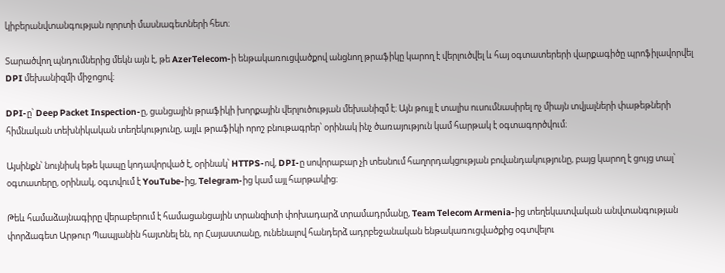կիբերանվտանգության ոլորտի մասնագետների հետ։

Տարածվող պնդումներից մեկն այն է, թե AzerTelecom-ի ենթակառուցվածքով անցնող թրաֆիկը կարող է վերլուծվել և հայ օգտատերերի վարքագիծը պրոֆիլավորվել DPI մեխանիզմի միջոցով։

DPI-ը՝ Deep Packet Inspection-ը, ցանցային թրաֆիկի խորքային վերլուծության մեխանիզմ է։ Այն թույլ է տալիս ուսումնասիրել ոչ միայն տվյալների փաթեթների հիմնական տեխնիկական տեղեկությունը, այլև թրաֆիկի որոշ բնութագրեր՝ օրինակ ինչ ծառայություն կամ հարթակ է օգտագործվում։

Այսինքն՝ նույնիսկ եթե կապը կոդավորված է, օրինակ՝ HTTPS-ով, DPI-ը սովորաբար չի տեսնում հաղորդակցության բովանդակությունը, բայց կարող է ցույց տալ՝ օգտատերը, օրինակ, օգտվում է YouTube-ից, Telegram-ից կամ այլ հարթակից։

Թեև համաձայնագիրը վերաբերում է համացանցային տրանզիտի փոխադարձ տրամադրմանը, Team Telecom Armenia-ից տեղեկատվական անվտանգության փորձագետ Արթուր Պապյանին հայտնել են, որ Հայաստանը, ունենալով հանդերձ ադրբեջանական ենթակառուցվածքից օգտվելու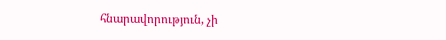հնարավորություն, չի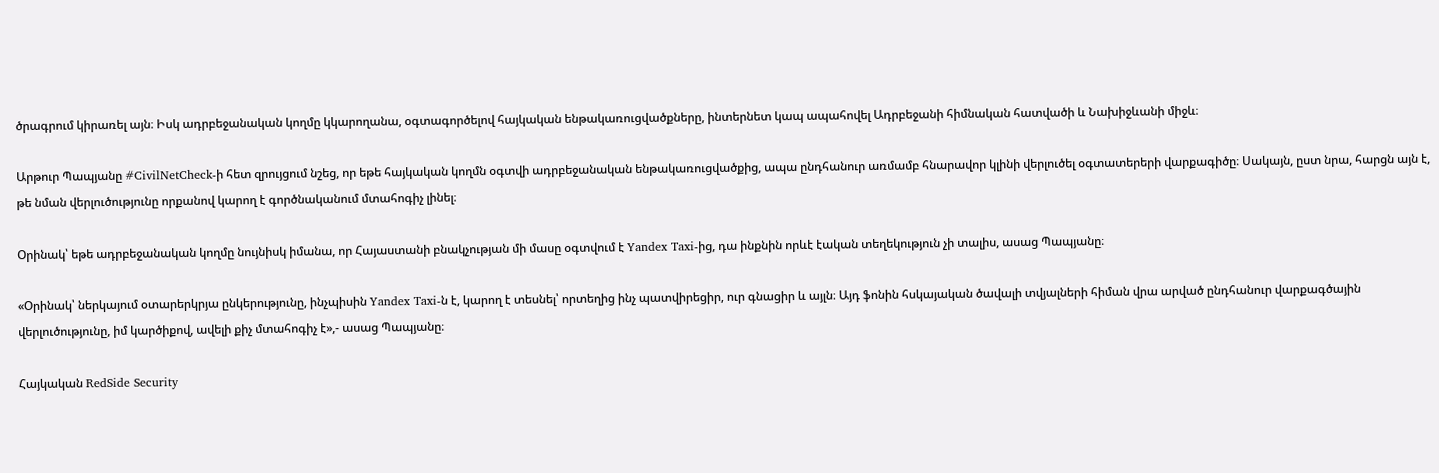ծրագրում կիրառել այն։ Իսկ ադրբեջանական կողմը կկարողանա, օգտագործելով հայկական ենթակառուցվածքները, ինտերնետ կապ ապահովել Ադրբեջանի հիմնական հատվածի և Նախիջևանի միջև։

Արթուր Պապյանը #CivilNetCheck-ի հետ զրույցում նշեց, որ եթե հայկական կողմն օգտվի ադրբեջանական ենթակառուցվածքից, ապա ընդհանուր առմամբ հնարավոր կլինի վերլուծել օգտատերերի վարքագիծը։ Սակայն, ըստ նրա, հարցն այն է, թե նման վերլուծությունը որքանով կարող է գործնականում մտահոգիչ լինել։

Օրինակ՝ եթե ադրբեջանական կողմը նույնիսկ իմանա, որ Հայաստանի բնակչության մի մասը օգտվում է Yandex Taxi-ից, դա ինքնին որևէ էական տեղեկություն չի տալիս, ասաց Պապյանը։

«Օրինակ՝ ներկայում օտարերկրյա ընկերությունը, ինչպիսին Yandex Taxi-ն է, կարող է տեսնել՝ որտեղից ինչ պատվիրեցիր, ուր գնացիր և այլն։ Այդ ֆոնին հսկայական ծավալի տվյալների հիման վրա արված ընդհանուր վարքագծային վերլուծությունը, իմ կարծիքով, ավելի քիչ մտահոգիչ է»,- ասաց Պապյանը։

Հայկական RedSide Security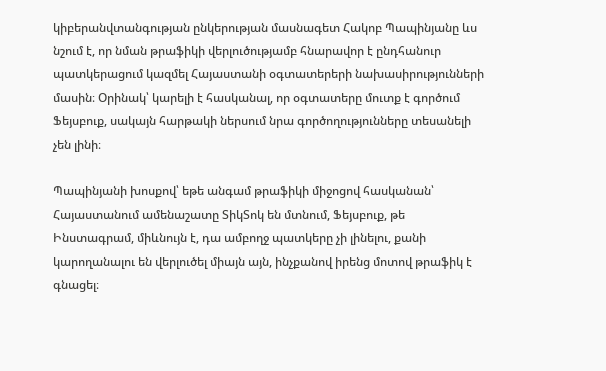կիբերանվտանգության ընկերության մասնագետ Հակոբ Պապինյանը ևս նշում է, որ նման թրաֆիկի վերլուծությամբ հնարավոր է ընդհանուր պատկերացում կազմել Հայաստանի օգտատերերի նախասիրությունների մասին։ Օրինակ՝ կարելի է հասկանալ, որ օգտատերը մուտք է գործում Ֆեյսբուք, սակայն հարթակի ներսում նրա գործողությունները տեսանելի չեն լինի։

Պապինյանի խոսքով՝ եթե անգամ թրաֆիկի միջոցով հասկանան՝ Հայաստանում ամենաշատը ՏիկՏոկ են մտնում, Ֆեյսբուք, թե Ինստագրամ, միևնույն է, դա ամբողջ պատկերը չի լինելու, քանի կարողանալու են վերլուծել միայն այն, ինչքանով իրենց մոտով թրաֆիկ է գնացել։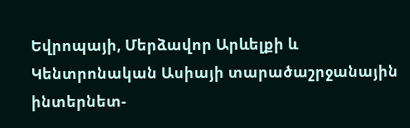Եվրոպայի, Մերձավոր Արևելքի և Կենտրոնական Ասիայի տարածաշրջանային ինտերնետ-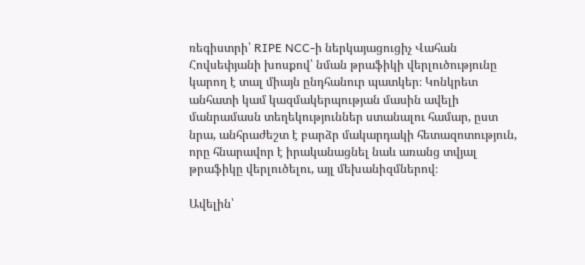ռեգիստրի՝ RIPE NCC-ի ներկայացուցիչ Վահան Հովսեփյանի խոսքով՝ նման թրաֆիկի վերլուծությունը կարող է տալ միայն ընդհանուր պատկեր։ Կոնկրետ անհատի կամ կազմակերպության մասին ավելի մանրամասն տեղեկություններ ստանալու համար, ըստ նրա, անհրաժեշտ է բարձր մակարդակի հետազոտություն, որը հնարավոր է իրականացնել նաև առանց տվյալ թրաֆիկը վերլուծելու, այլ մեխանիզմներով։

Ավելին՝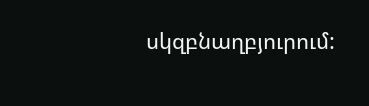սկզբնաղբյուրում: